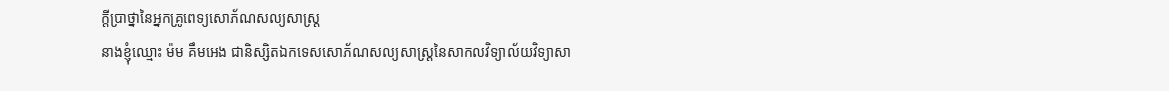ក្តីប្រាថ្នានៃអ្នកគ្រូពេទ្យសោភ័ណសល្យសាស្រ្ត
នាងខ្ញុំឈ្មោះ ម៉ម គឹមអេង ជានិស្សិតឯកទេសសោភ័ណសល្យសាស្រ្តនៃសាកលវិទ្យាល័យវិទ្យាសា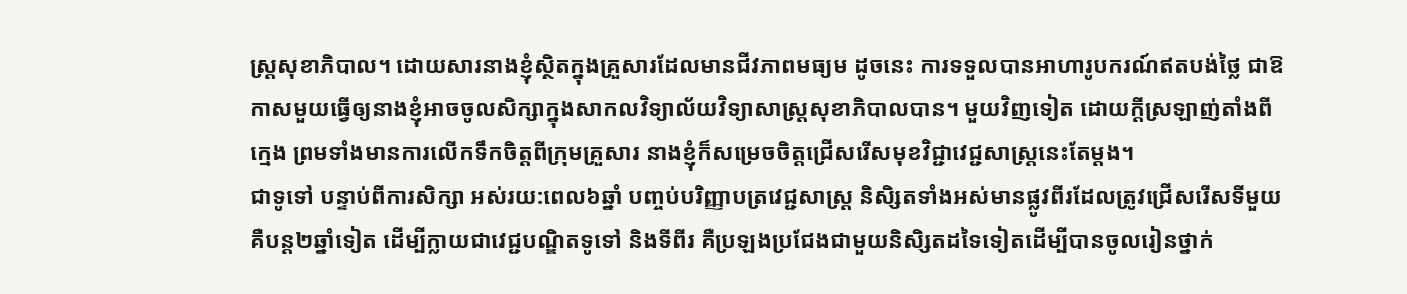ស្ត្រសុខាភិបាល។ ដោយសារនាងខ្ញុំស្ថិតក្នុងគ្រួសារដែលមានជីវភាពមធ្យម ដូចនេះ ការទទួលបានអាហារូបករណ៍ឥតបង់ថៃ្ល ជាឱកាសមួយធ្វើឲ្យនាងខ្ញុំអាចចូលសិក្សាក្នុងសាកលវិទ្យាល័យវិទ្យាសាស្រ្តសុខាភិបាលបាន។ មួយវិញទៀត ដោយក្តីស្រឡាញ់តាំងពីកេ្មង ព្រមទាំងមានការលើកទឹកចិត្តពីក្រុមគ្រួសារ នាងខ្ញុំក៏សម្រេចចិត្តជ្រើសរើសមុខវិជ្ជាវេជ្ជសាស្រ្តនេះតែម្តង។
ជាទូទៅ បន្ទាប់ពីការសិក្សា អស់រយ:ពេល៦ឆ្នាំ បញ្ចប់បរិញ្ញាបត្រវេជ្ជសាស្រ្ត និសិ្សតទាំងអស់មានផ្លូវពីរដែលត្រូវជ្រើសរើសទីមួយ គឺបន្ត២ឆ្នាំទៀត ដើម្បីក្លាយជាវេជ្ជបណ្ឌិតទូទៅ និងទីពីរ គឺប្រឡងប្រជែងជាមួយនិសិ្សតដទៃទៀតដើម្បីបានចូលរៀនថ្នាក់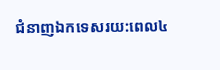ជំនាញឯកទេសរយ:ពេល៤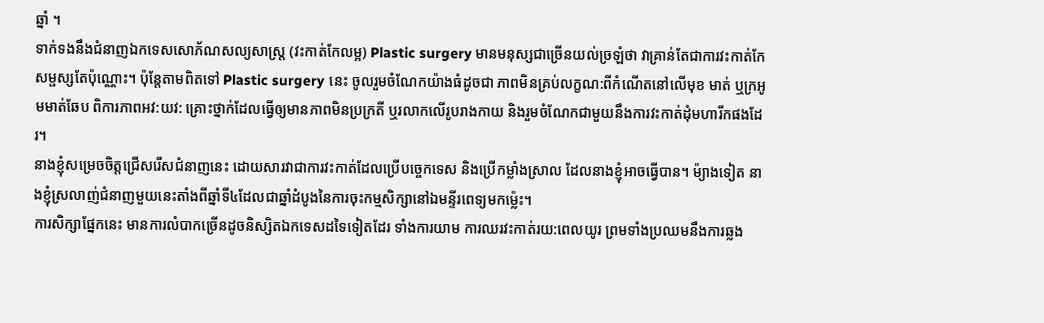ឆ្នាំ ។
ទាក់ទងនឹងជំនាញឯកទេសសោភ័ណសល្យសាស្រ្ត (វះកាត់កែលម្អ) Plastic surgery មានមនុស្សជាច្រើនយល់ច្រឡំថា វាគ្រាន់តែជាការវះកាត់កែសម្ផស្សតែប៉ុណ្ណោះ។ ប៉ុន្តែតាមពិតទៅ Plastic surgery នេះ ចូលរួមចំណែកយ៉ាងធំដូចជា ភាពមិនគ្រប់លក្ខណ:ពីកំណើតនៅលើមុខ មាត់ ឬក្រអូមមាត់ឆែប ពិការភាពអវ:យវ: គ្រោះថ្នាក់ដែលធ្វើឲ្យមានភាពមិនប្រក្រតី ឬរលាកលើរូបរាងកាយ និងរួមចំណែកជាមួយនឹងការវះកាត់ដុំមហារីកផងដែរ។
នាងខ្ញុំសម្រេចចិត្តជ្រើសរើសជំនាញនេះ ដោយសារវាជាការវះកាត់ដែលប្រើបច្ចេកទេស និងប្រើកម្លាំងស្រាល ដែលនាងខ្ញុំអាចធ្វើបាន។ ម៉្យាងទៀត នាងខ្ញុំស្រលាញ់ជំនាញមួយនេះតាំងពីឆ្នាំទី៤ដែលជាឆ្នាំដំបូងនៃការចុះកម្មសិក្សានៅឯមន្ទីរពេទ្យមកម៉្លេះ។
ការសិក្សាផ្នែកនេះ មានការលំបាកច្រើនដូចនិស្សិតឯកទេសដទៃទៀតដែរ ទាំងការយាម ការឈរវះកាត់រយ:ពេលយូរ ព្រមទាំងប្រឈមនឹងការឆ្លង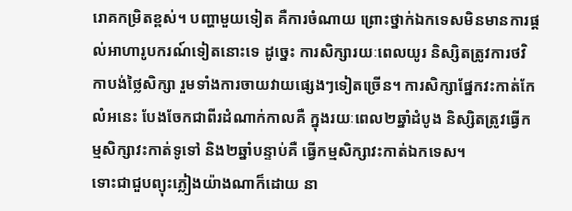រោគកម្រិតខ្ពស់។ បញ្ហាមួយទៀត គឺការចំណាយ ព្រោះថ្នាក់ឯកទេសមិនមានការផ្តល់អាហារូបករណ៍ទៀតនោះទេ ដូច្នេះ ការសិក្សារយៈពេលយូរ និស្សិតត្រូវការថវិកាបង់ថៃ្លសិក្សា រួមទាំងការចាយវាយផេ្សងៗទៀតច្រើន។ ការសិក្សាផ្នែកវះកាត់កែលំអនេះ បែងចែកជាពីរដំណាក់កាលគឺ ក្នុងរយៈពេល២ឆ្នាំដំបូង និស្សិតត្រូវធ្វើកម្មសិក្សាវះកាត់ទូទៅ និង២ឆ្នាំបន្ទាប់គឺ ធ្វើកម្មសិក្សាវះកាត់ឯកទេស។
ទោះជាជួបព្យុះភ្លៀងយ៉ាងណាក៏ដោយ នា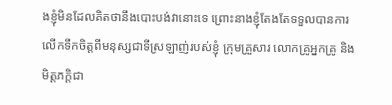ងខ្ញុំមិនដែលគិតថានឹងបោះបង់វានោះទេ ព្រោះនាងខ្ញុំតែងតែទទួលបានការលើកទឹកចិត្តពីមនុស្សជាទីស្រឡាញ់របស់ខ្ញុំ ក្រុមគ្រួសារ លោកគ្រូអ្នកគ្រូ និងមិត្តភក្តិជា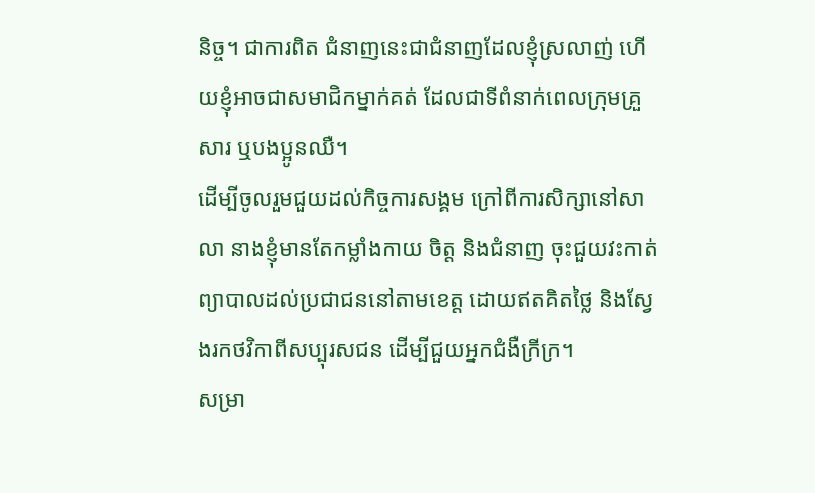និច្ច។ ជាការពិត ជំនាញនេះជាជំនាញដែលខ្ញុំស្រលាញ់ ហើយខ្ញុំអាចជាសមាជិកម្នាក់គត់ ដែលជាទីពំនាក់ពេលក្រុមគ្រួសារ ឬបងប្អូនឈឺ។
ដើម្បីចូលរួមជួយដល់កិច្ចការសង្គម ក្រៅពីការសិក្សានៅសាលា នាងខ្ញុំមានតែកម្លាំងកាយ ចិត្ត និងជំនាញ ចុះជួយវះកាត់ព្យាបាលដល់ប្រជាជននៅតាមខេត្ត ដោយឥតគិតថ្លៃ និងស្វែងរកថវិកាពីសប្បុរសជន ដើម្បីជួយអ្នកជំងឺក្រីក្រ។
សម្រា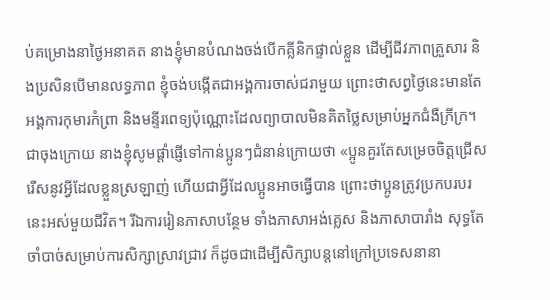ប់គម្រោងនាថៃ្ងអនាគត នាងខ្ញុំមានបំណងចង់បើកគ្លីនិកផ្ទាល់ខ្លួន ដើម្បីជីវភាពគ្រួសារ និងប្រសិនបើមានលទ្ធភាព ខ្ញុំចង់បង្កើតជាអង្គការចាស់ជរាមួយ ព្រោះថាសព្វថៃ្ងនេះមានតែអង្គការកុមារកំព្រា និងមន្ទីរពេទ្យប៉ុណ្ណោះដែលព្យាបាលមិនគិតថ្លៃសម្រាប់អ្នកជំងឺក្រីក្រ។
ជាចុងក្រោយ នាងខ្ញុំសូមផ្តាំផ្ញើទៅកាន់ប្អូនៗជំនាន់ក្រោយថា «ប្អូនគួរតែសម្រេចចិត្តជ្រើសរើសនូវអ្វីដែលខ្លួនស្រឡាញ់ ហើយជាអ្វីដែលប្អូនអាចធ្វើបាន ព្រោះថាប្អូនត្រូវប្រកបរបរនេះអស់មួយជីវិត។ រីឯការរៀនភាសាបន្ថែម ទាំងភាសាអង់គេ្លស និងភាសាបារាំង សុទ្ធតែចាំបាច់សម្រាប់ការសិក្សាស្រាវជ្រាវ ក៏ដូចជាដើម្បីសិក្សាបន្តនៅក្រៅប្រទេសនានា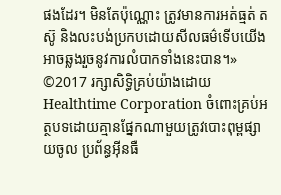ផងដែរ។ មិនតែប៉ុណ្ណោះ ត្រូវមានការអត់ធ្មត់ តស៊ូ និងលះបង់ប្រកបដោយសីលធម៌ទើបយើងអាចឆ្លងរួចនូវការលំបាកទាំងនេះបាន។»
©2017 រក្សាសិទ្ធិគ្រប់យ៉ាងដោយ Healthtime Corporation ចំពោះគ្រប់អត្ថបទដោយគ្មានផ្នែកណាមួយត្រូវបោះពុម្ពផ្សាយចូល ប្រព័ន្ធអ៊ីនធឺ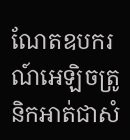ណែតឧបករណ៍អេឡិចត្រូនិកអាត់ជាសំ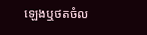ឡេងឬថតចំល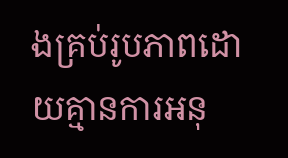ងគ្រប់រូបភាពដោយគ្មានការអនុ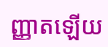ញ្ញាតឡើយ